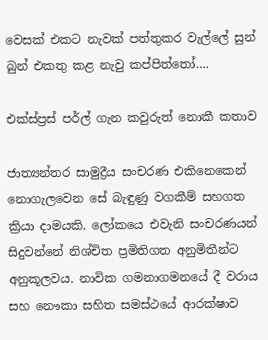වෙසක් එකට නැවක් පත්තුකර වැල්ලේ සුන් බුන් එකතු කළ නැවු කප්පිත්තෝ….

එක්ස්ප්‍රස් පර්ල් ගැන කවුරුත් නොකී කතාව

ජාත්‍යන්තර සාමුද්‍රීය සංචරණ එකිනෙකෙන් නොගැලවෙන සේ බැඳුණු වගකීම් සහගත ක්‍රියා දාමයකි. ලෝකයෙ එවැනි සංචරණයන් සිදුවන්නේ නිශ්චිත ප්‍රමිතිගත අනුමිතීන්ට අනුකූලවය. නාවික ගමනාගමනයේ දී වරාය සහ නෞකා සහිත සමස්ථයේ ආරක්ෂාව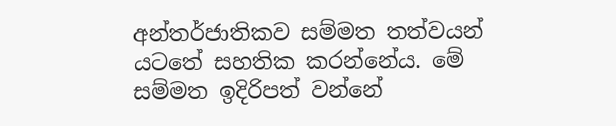අන්තර්ජාතිකව සම්මත තත්වයන් යටතේ සහතික කරන්නේය. මේ සම්මත ඉදිරිපත් වන්නේ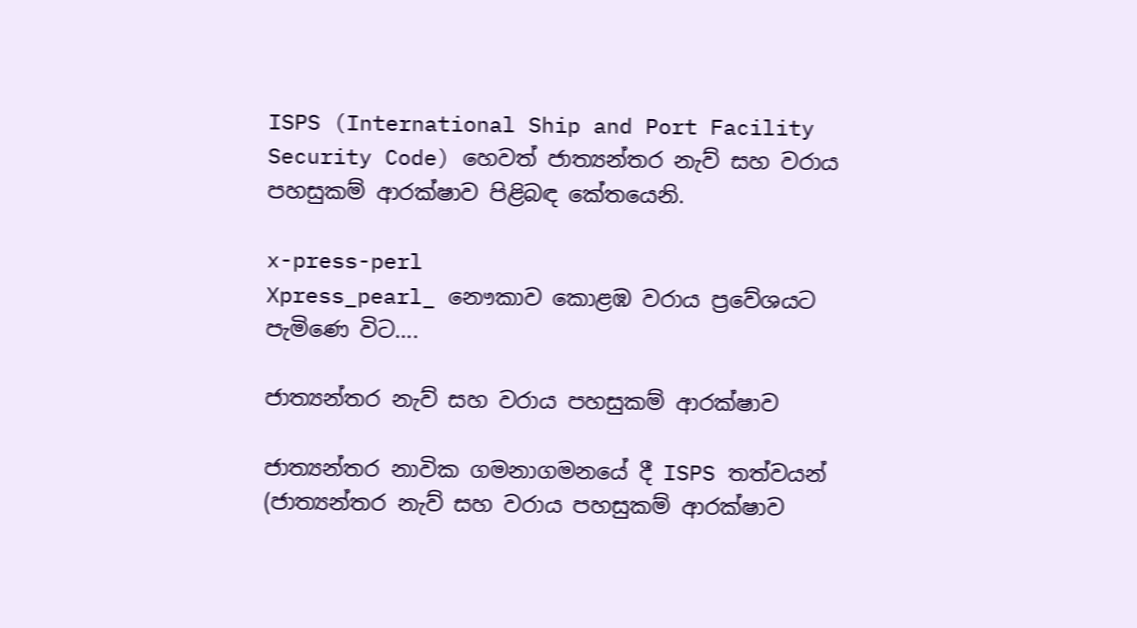ISPS (International Ship and Port Facility Security Code) හෙවත් ජාත්‍යන්තර නැව් සහ වරාය පහසුකම් ආරක්ෂාව පිළිබඳ කේතයෙනි.

x-press-perl
Xpress_pearl_ නෞකාව කොළඹ වරාය ප්‍රවේශයට පැමිණෙ විට….

ජාත්‍යන්තර නැව් සහ වරාය පහසුකම් ආරක්ෂාව

ජාත්‍යන්තර නාවික ගමනාගමනයේ දී ISPS තත්වයන් (ජාත්‍යන්තර නැව් සහ වරාය පහසුකම් ආරක්ෂාව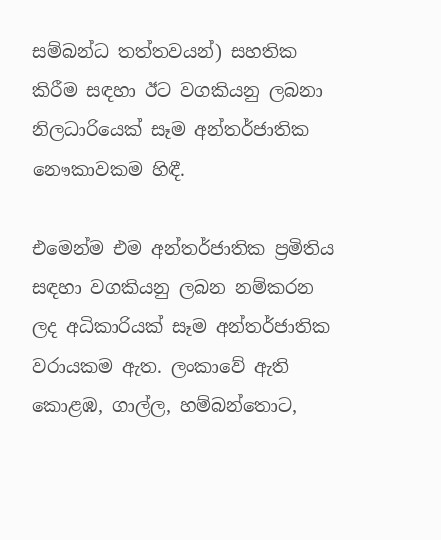සම්බන්ධ තත්තවයන්) සහතික කිරීම සඳහා ඊට වගකියනු ලබනා නිලධාරියෙක් සෑම අන්තර්ජාතික නෞකාවකම හිඳී.

එමෙන්ම එම අන්තර්ජාතික ප්‍රමිතිය සඳහා වගකියනු ලබන නම්කරන ලද අධිකාරියක් සෑම අන්තර්ජාතික වරායකම ඇත. ලංකාවේ ඇති කොළඹ, ගාල්ල, හම්බන්තොට,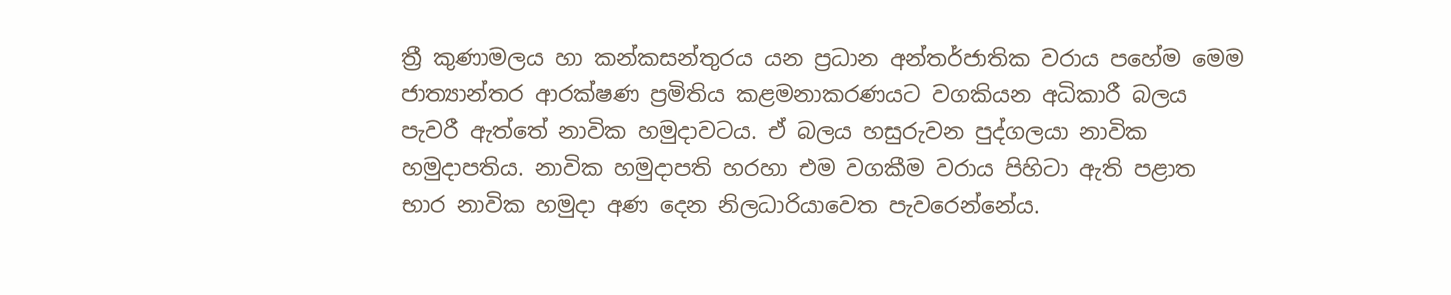ත්‍රී කුණාමලය හා කන්කසන්තුරය යන ප්‍රධාන අන්තර්ජාතික වරාය පහේම මෙම ජාත්‍යාන්තර ආරක්ෂණ ප්‍රමිතිය කළමනාකරණයට වගකියන අධිකාරී බලය පැවරී ඇත්තේ නාවික හමුදාවටය. ඒ බලය හසුරුවන පුද්ගලයා නාවික හමුදාපතිය. නාවික හමුදාපති හරහා එම වගකීම වරාය පිහිටා ඇති පළාත භාර නාවික හමුදා අණ දෙන නිලධාරියාවෙත පැවරෙන්නේය.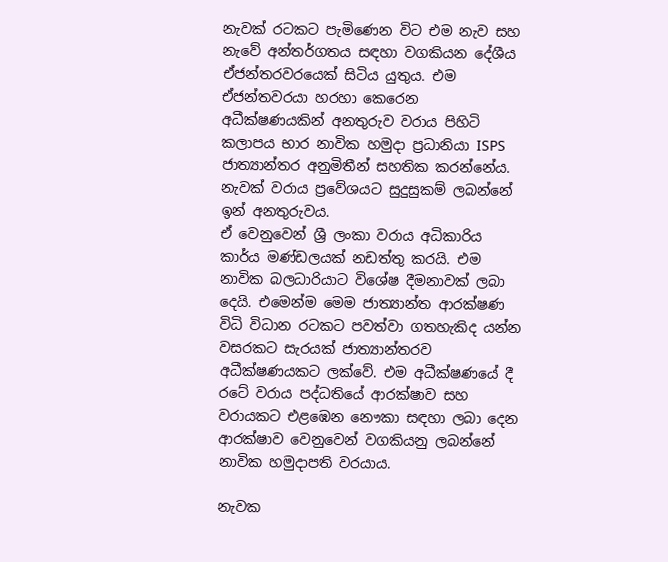නැවක් රටකට පැමිණෙන විට එම නැව සහ නැවේ අන්තර්ගතය සඳහා වගකියන දේශීය ඒජන්තරවරයෙක් සිටිය යුතුය. එම ඒජන්තවරයා හරහා කෙරෙන අධීක්ෂණයකින් අනතුරුව වරාය පිහිටි කලාපය භාර නාවික හමුදා ප්‍රධානියා ISPS ජාත්‍යාන්තර අනුමිතීන් සහතික කරන්නේය. නැවක් වරාය ප්‍රවේශයට සුදුසුකම් ලබන්නේ ඉන් අනතුරුවය.
ඒ වෙනුවෙන් ශ්‍රී ලංකා වරාය අධිකාරිය කාර්ය මණ්ඩලයක් නඩත්තු කරයි. එම නාවික බලධාරියාට විශේෂ දීමනාවක් ලබා දෙයි. එමෙන්ම මෙම ජාත්‍යාන්ත ආරක්ෂණ විධි විධාන රටකට පවත්වා ගතහැකිද යන්න වසරකට සැරයක් ජාත්‍යාන්තරව අධීක්ෂණයකට ලක්වේ. එම අධීක්ෂණයේ දී රටේ වරාය පද්ධතියේ ආරක්ෂාව සහ වරායකට එළඹෙන නෞකා සඳහා ලබා දෙන ආරක්ෂාව වෙනුවෙන් වගකියනු ලබන්නේ නාවික හමුදාපති වරයාය.

නැවක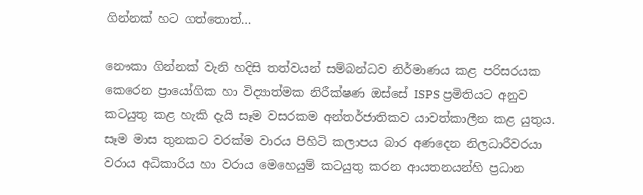ගින්නක් හට ගත්තොත්…

නෞකා ගින්නක් වැනි හදිසි තත්වයන් සම්බන්ධව නිර්මාණය කළ පරිසරයක කෙරෙන ප්‍රායෝගික හා විද්‍යාත්මක නිරීක්ෂණ ඔස්සේ ISPS ප්‍රමිතියට අනුව කටයුතු කළ හැකි දැයි සෑම වසරකම අන්තර්ජාතිකව යාවත්කාලීන කළ යුතුය. සෑම මාස තුනකට වරක්ම වාරය පිහිටි කලාපය බාර අණදෙන නිලධාරීවරයා වරාය අධිකාරිය හා වරාය මෙහෙයුම් කටයුතු කරන ආයතනයන්හි ප්‍ර‍ධාන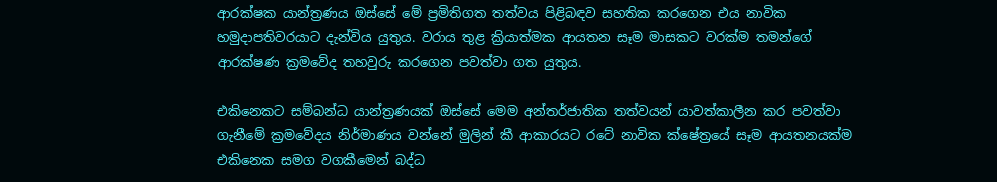ආරක්ෂක යාන්ත්‍රණය ඔස්සේ මේ ප්‍රමිතිගත තත්වය පිළිබඳව සහතික කරගෙන එය නාවික හමුදාපතිවරයාට දැන්විය යුතුය. වරාය තුළ ක්‍රියාත්මක ආයතන සෑම මාසකට වරක්ම තමන්ගේ ආරක්ෂණ ක්‍රමවේද තහවුරු කරගෙන පවත්වා ගත යුතුය.

එකිනෙකට සම්බන්ධ යාන්ත්‍රණයක් ඔස්සේ මෙම අන්තර්ජාතික තත්වයන් යාවත්කාලීන කර පවත්වා ගැනීමේ ක්‍රමවේදය නිර්මාණය වන්නේ මුලින් කී ආකාරයට රටේ නාවික ක්ෂේත්‍රයේ සෑම ආයතනයක්ම එකිනෙක සමග වගකීමෙන් බද්ධ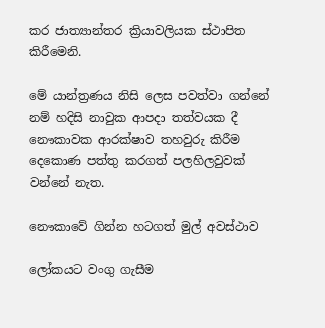කර ජාත්‍යාන්තර ක්‍රියාවලියක ස්ථාපිත කිරීමෙනි.

මේ යාන්ත්‍රණය නිසි ලෙස පවත්වා ගන්නේ නම් හදිසි නාවුක ආපදා තත්වයක දී නෞකාවක ආරක්ෂාව තහවුරු කිරීම දෙකොණ පත්තු කරගත් පලහිලවුවක් වන්නේ නැත.

නෞකාවේ ගින්න හටගත් මුල් අවස්ථාව

ලෝකයට වංගු ගැසීම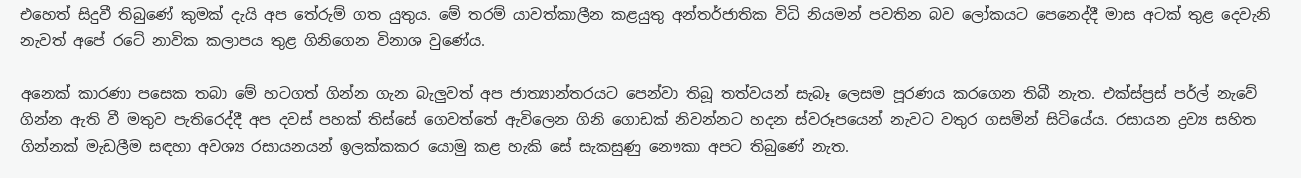එහෙත් සිදුවී තිබුණේ කුමක් දැයි අප තේරුම් ගත යුතුය. මේ තරම් යාවත්කාලීන කළයුතු අන්තර්ජාතික විධි නියමන් පවතින බව ලෝකයට පෙනෙද්දී මාස අටක් තුළ දෙවැනි නැවත් අපේ රටේ නාවික කලාපය තුළ ගිනිගෙන විනාශ වුණේය.

අනෙක් කාරණා පසෙක තබා මේ හටගත් ගින්න ගැන බැලුවත් අප ජාත්‍යාන්තරයට පෙන්වා තිබූ තත්වයන් සැබෑ ලෙසම පූරණය කරගෙන තිබී නැත. එක්ස්ප්‍රස් පර්ල් නැවේ ගින්න ඇති වී මතුව පැතිරෙද්දී අප දවස් පහක් තිස්සේ ගෙවත්තේ ඇවිලෙන ගිනි ගොඩක් නිවන්නට හදන ස්වරූපයෙන් නැවට වතුර ගසමින් සිටියේය. රසායන ද්‍රව්‍ය සහිත ගින්නක් මැඩලීම සඳහා අවශ්‍ය රසායනයන් ඉලක්කකර යොමු කළ හැකි සේ සැකසුණු නෞකා අපට තිබුණේ නැත.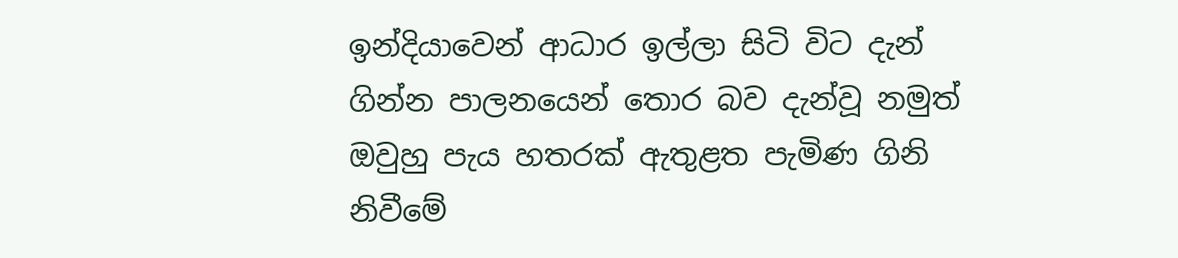ඉන්දියාවෙන් ආධාර ඉල්ලා සිටි විට දැන් ගින්න පාලනයෙන් තොර බව දැන්වූ නමුත් ඔවුහු පැය හතරක් ඇතුළත පැමිණ ගිනි නිවීමේ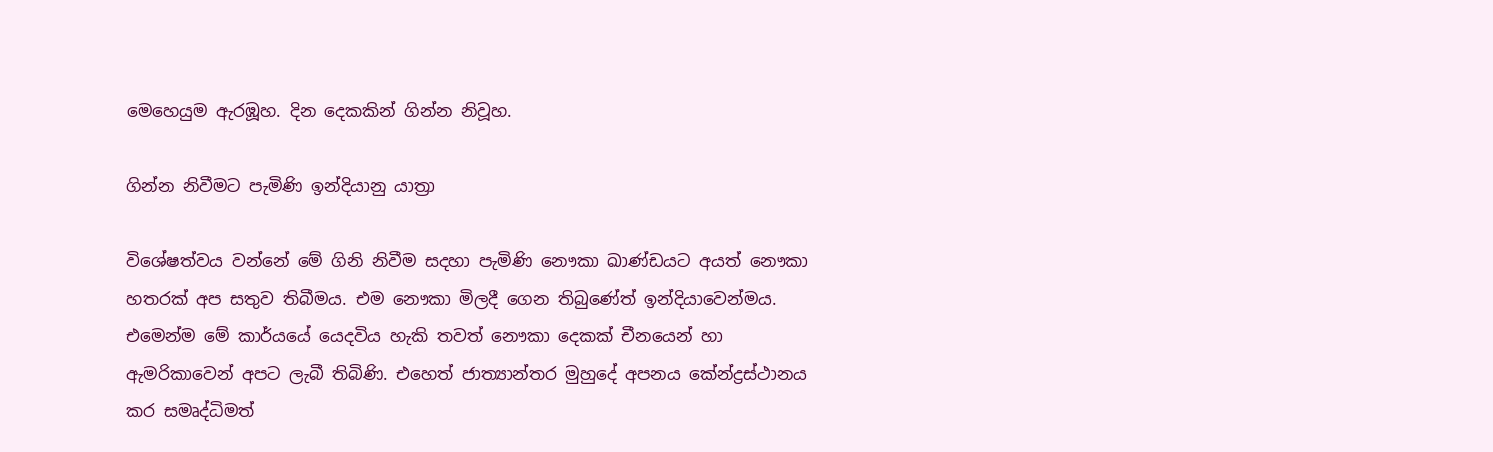මෙහෙයුම ඇරඹූහ. දින දෙකකින් ගින්න නිවූහ.

ගින්න නිවීමට පැමිණි ඉන්දියානු යාත්‍රා

විශේෂත්වය වන්නේ මේ ගිනි නිවීම සදහා පැමිණි නෞකා ඛාණ්ඩයට අයත් නෞකා හතරක් අප සතුව තිබීමය. එම නෞකා මිලදී ගෙන තිබුණේත් ඉන්දියාවෙන්මය. එමෙන්ම මේ කාර්යයේ යෙදවිය හැකි තවත් නෞකා දෙකක් චීනයෙන් හා ඇමරිකාවෙන් අපට ලැබී තිබිණි. එහෙත් ජාත්‍යාන්තර මුහුදේ අපනය කේන්ද්‍රස්ථානය කර සමෘද්ධිමත්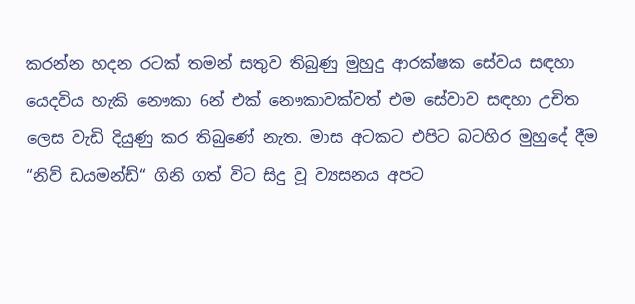කරන්න හදන රටක් තමන් සතුව තිබුණු මුහුදු ආරක්ෂක සේවය සඳහා යෙදවිය හැකි නෞකා 6න් එක් නෞකාවක්වත් එම සේවාව සඳහා උචිත ලෙස වැඩි දියුණු කර තිබුණේ නැත. මාස අටකට එපිට බටහිර මුහුදේ දීම “නිව් ඩයමන්ඩ්“ ගිනි ගත් විට සිදු වූ ව්‍යසනය අපට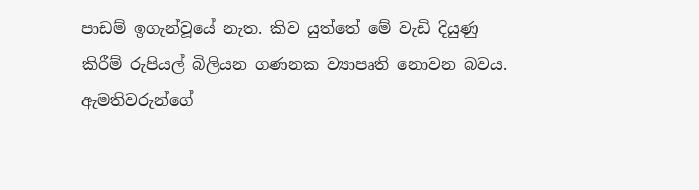පාඩම් ඉගැන්වූයේ නැත. කිව යුත්තේ මේ වැඩි දියුණු කිරීම් රුපියල් බිලියන ගණනක ව්‍යාපෘති නොවන බවය. ඇමතිවරුන්ගේ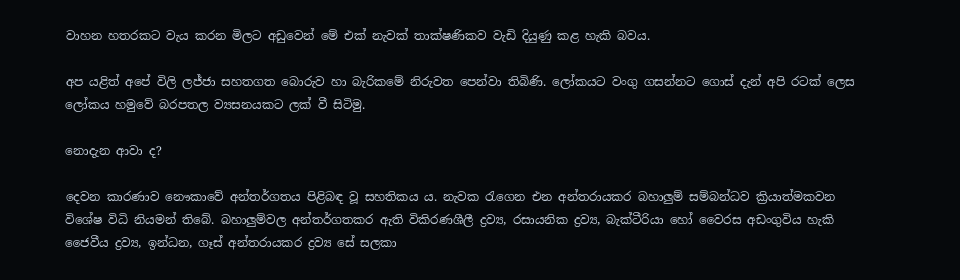වාහන හතරකට වැය කරන මිලට අඩුවෙන් මේ එක් නැවක් තාක්ෂණිකව වැඩි දියුණු කළ හැකි බවය.

අප යළිත් අපේ විලි ලජ්ජා සහතගත බොරුව හා බැරිකමේ නිරුවත පෙන්වා තිබිණි. ලෝකයට වංගු ගසන්නට ගොස් දැන් අපි රටක් ලෙස ලෝකය හමුවේ බරපතල ව්‍යසනයකට ලක් වී සිටිමු.

නොදැන ආවා ද?

දෙවන කාරණාව නෞකාවේ අන්තර්ගතය පිළිබඳ වූ සහතිකය ය. නැවක රැගෙන එන අන්තරායකර බහාලුම් සම්බන්ධව ක්‍රියාත්මකවන විශේෂ විධි නියමන් තිබේ. බහාලුම්වල අන්තර්ගතකර ඇති විකිරණශීලී ද්‍රව්‍ය, රසායනික ද්‍රව්‍ය, බැක්ටීරියා හෝ වෛරස අඩංගුවිය හැකි ජෛවීය ද්‍රව්‍ය, ඉන්ධන, ගෑස් අන්තරායකර ද්‍රව්‍ය සේ සලකා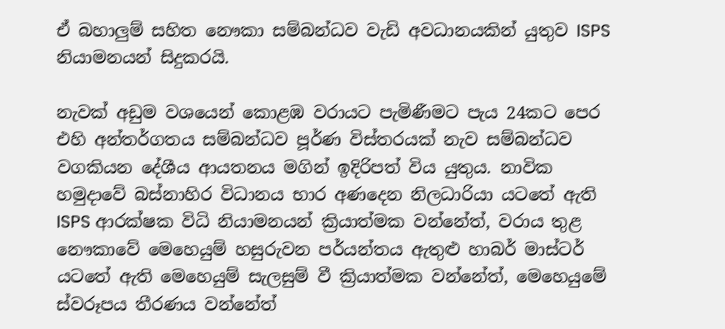ඒ බහාලුම් සහිත නෞකා සම්බන්ධව වැඩි අවධානයකින් යුතුව ISPS නියාමනයන් සිදුකරයි.

නැවක් අඩුම වශයෙන් කොළඹ වරායට පැමිණීමට පැය 24කට පෙර එහි අන්තර්ගතය සම්බන්ධව පූර්ණ විස්තරයක් නැව සම්බන්ධව වගකියන දේශීය ආයතනය මගින් ඉදිරිපත් විය යුතුය. නාවික හමුදාවේ බස්නාහිර විධානය භාර අණදෙන නිලධාරියා යටතේ ඇති ISPS ආරක්ෂක විධි නියාමනයන් ක්‍රියාත්මක වන්නේත්, වරාය තුළ නෞකාවේ මෙහෙයුම් හසුරුවන පර්යන්තය ඇතුළු හාබර් මාස්ටර් යටතේ ඇති මෙහෙයුම් සැලසුම් වී ක්‍රියාත්මක වන්නේත්, මෙහෙයුමේ ස්වරූපය තීරණය වන්නේත්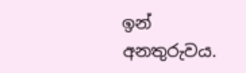ඉන් අනතුරුවය.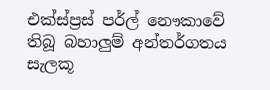එක්ස්ප්‍රස් පර්ල් නෞකාවේ තිබූ බහාලුම් අන්තර්ගතය සැලකූ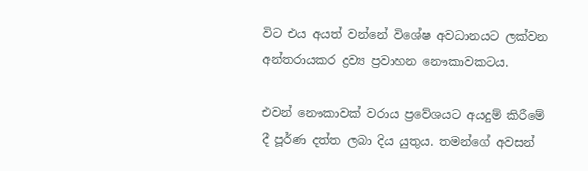විට එය අයත් වන්නේ විශේෂ අවධානයට ලක්වන අන්තරායකර ද්‍රව්‍ය ප්‍රවාහන නෞකාවකටය.

එවන් නෞකාවක් වරාය ප්‍රවේශයට අයදුම් කිරීමේ දී පූර්ණ දත්ත ලබා දිය යුතුය. තමන්ගේ අවසන්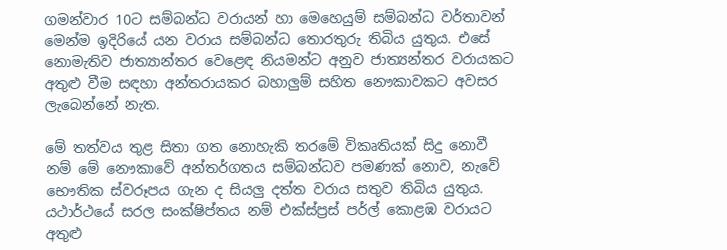ගමන්වාර 10ට සම්බන්ධ වරායන් හා මෙහෙයුම් සම්බන්ධ වර්තාවන් මෙන්ම ඉදිරියේ යන වරාය සම්බන්ධ තොරතුරු තිබිය යුතුය. එසේ නොමැතිව ජාත්‍යාන්තර වෙළෙඳ නියමන්ට අනුව ජාත්‍යන්තර වරායකට අතුළු වීම සඳහා අන්තරායකර බහාලුම් සහිත නෞකාවකට අවසර ලැබෙන්නේ නැත.

මේ තත්වය තුළ සිතා ගත නොහැකි තරමේ විකෘතියක් සිදු නොවී නම් මේ නෞකාවේ අන්තර්ගතය සම්බන්ධව පමණක් නොව, නැවේ භෞතික ස්වරූපය ගැන ද සියලු දත්ත වරාය සතුව තිබිය යුතුය. යථාර්ථයේ සරල සංක්ෂිප්තය නම් එක්ස්ප්‍රස් පර්ල් කොළඹ වරායට අතුළු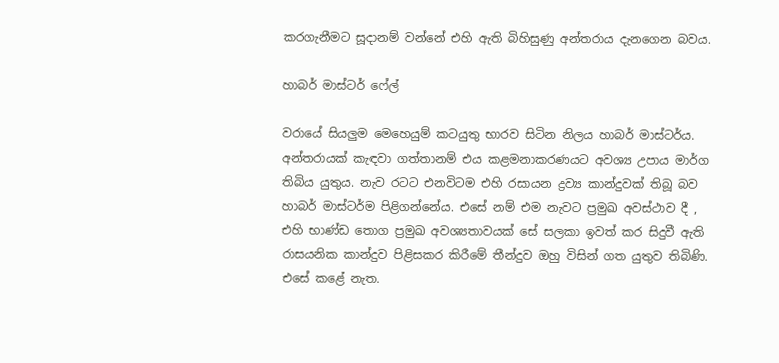කරගැනීමට සූදානම් වන්නේ එහි ඇති බිහිසුණු අන්තරාය දැනගෙන බවය.

හාබර් මාස්ටර් ෆේල්

වරායේ සියලුම මෙහෙයුම් කටයුතු භාරව සිටින නිලය හාබර් මාස්ටර්ය. අන්තරායක් කැඳවා ගත්තානම් එය කළමනාකරණයට අවශ්‍ය උපාය මාර්ග තිබිය යුතුය. නැව රටට එනවිටම එහි රසායන ද්‍රව්‍ය කාන්දුවක් තිබූ බව හාබර් මාස්ටර්ම පිළිගන්නේය. එසේ නම් එම නැවට ප්‍රමුඛ අවස්ථාව දී , එහි භාණ්ඩ තොග ප්‍රමුඛ අවශ්‍යතාවයක් සේ සලකා ඉවත් කර සිදුවී ඇති රාසයනික කාන්දුව පිළිසකර කිරීමේ තීන්දුව ඔහු විසින් ගත යුතුව තිබිණි. එසේ කළේ නැත.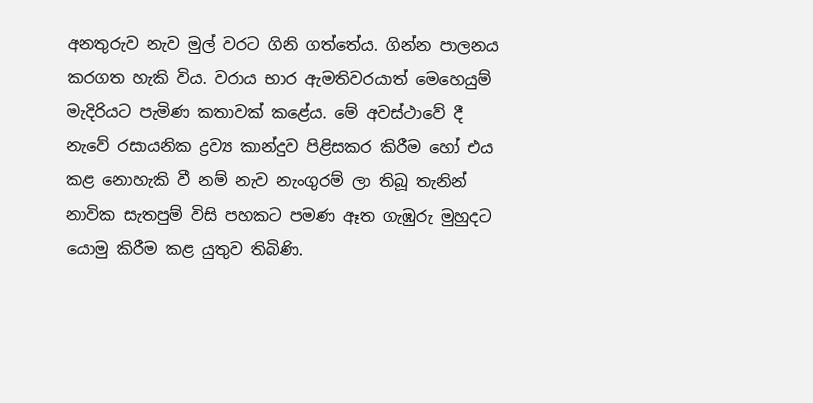අනතුරුව නැව මුල් වරට ගිනි ගත්තේය. ගින්න පාලනය කරගත හැකි විය. වරාය භාර ඇමතිවරයාත් මෙහෙයුම් මැදිරියට පැමිණ කතාවක් කළේය. මේ අවස්ථාවේ දී නැවේ රසායනික ද්‍රව්‍ය කාන්දුව පිළිසකර කිරීම හෝ එය කළ නොහැකි වී නම් නැව නැංගුරම් ලා තිබූ තැනින් නාවික සැතපුම් විසි පහකට පමණ ඈත ගැඹුරු මුහුදට යොමු කිරීම කළ යුතුව තිබිණි.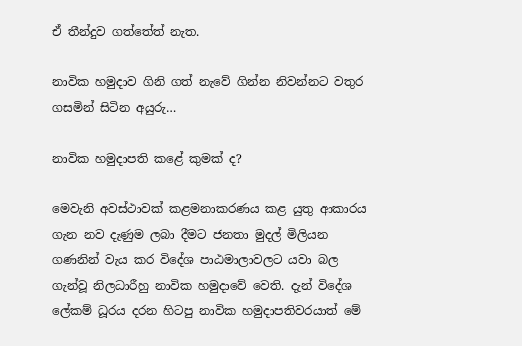ඒ තීන්දුව ගත්තේත් නැත.

නාවික හමුදාව ගිනි ගත් නැවේ ගින්න නිවන්නට වතුර ගසමින් සිටින අයුරු…

නාවික හමුදාපති කළේ කුමක් ද?

මෙවැනි අවස්ථාවක් කළමනාකරණය කළ යුතු ආකාරය ගැන නව දැණුම ලබා දීමට ජනතා මුදල් මිලියන ගණනින් වැය කර විදේශ පාඨමාලාවලට යවා බල ගැන්වූ නිලධාරීහු නාවික හමුදාවේ වෙති. දැන් විදේශ ලේකම් ධූරය දරන හිටපු නාවික හමුදාපතිවරයාත් මේ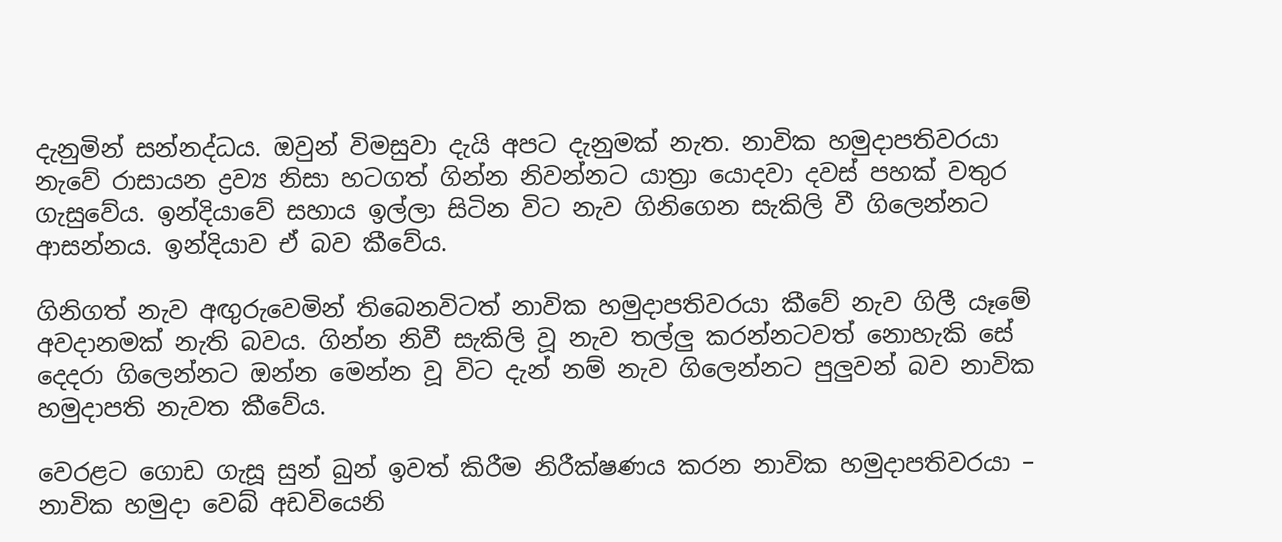දැනුමින් සන්නද්ධය. ඔවුන් විමසුවා දැයි අපට දැනුමක් නැත. නාවික හමුදාපතිවරයා නැවේ රාසායන ද්‍රව්‍ය නිසා හටගත් ගින්න නිවන්නට යාත්‍රා යොදවා දවස් පහක් වතුර ගැසුවේය. ඉන්දියාවේ සහාය ඉල්ලා සිටින විට නැව ගිනිගෙන සැකිලි වී ගිලෙන්නට ආසන්නය. ඉන්දියාව ඒ බව කීවේය.

ගිනිගත් නැව අඟුරුවෙමින් තිබෙනවිටත් නාවික හමුදාපතිවරයා කීවේ නැව ගිලී යෑමේ අවදානමක් නැති බවය. ගින්න නිවී සැකිලි වූ නැව තල්ලු කරන්නටවත් නොහැකි සේ දෙදරා ගිලෙන්නට ඔන්න මෙන්න වූ විට දැන් නම් නැව ගිලෙන්නට පුලුවන් බව නාවික හමුදාපති නැවත කීවේය.

වෙරළට ගොඩ ගැසූ සුන් බුන් ඉවත් කිරීම නිරීක්ෂණය කරන නාවික හමුදාපතිවරයා – නාවික හමුදා වෙබ් අඩවියෙනි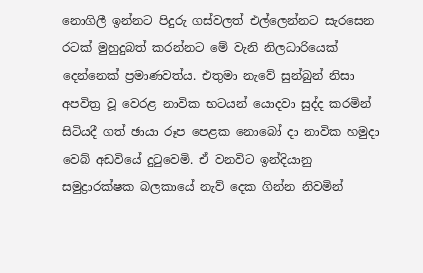නොගිලී ඉන්නට පිදුරු ගස්වලත් එල්ලෙන්නට සැරසෙන රටක් මුහුදුබත් කරන්නට මේ වැනි නිලධාරියෙක් දෙන්නෙක් ප්‍රමාණවත්ය. එතුමා නැවේ සුන්බුන් නිසා අපවිත්‍ර වූ වෙරළ නාවික භටයන් යොදවා සුද්ද කරමින් සිටියදී ගත් ඡායා රූප පෙළක නොබෝ දා නාවික හමුදා වෙබ් අඩවියේ දුටුවෙමි. ඒ වනවිට ඉන්දියානු සමුද්‍රාරක්ෂක බලකායේ නැව් දෙක ගින්න නිවමින්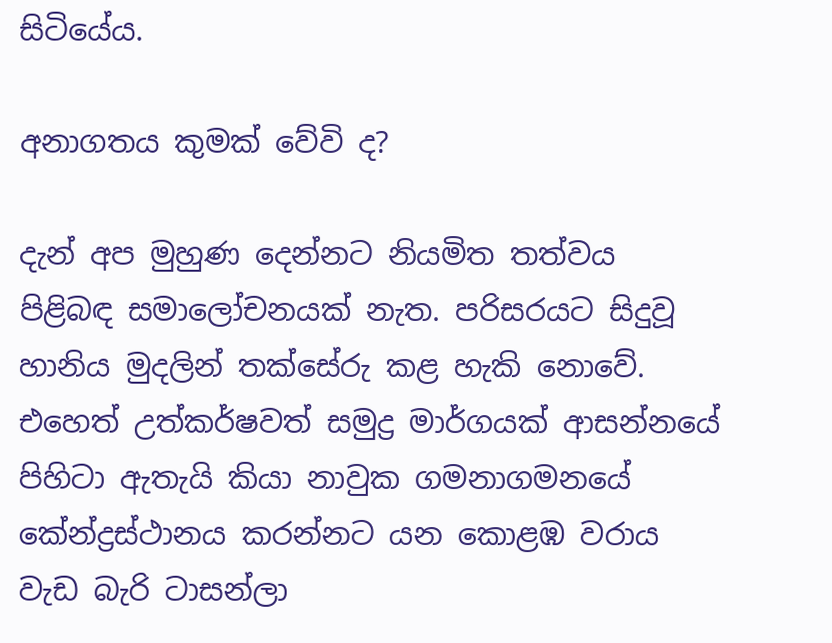සිටියේය.

අනාගතය කුමක් වේවි ද?

දැන් අප මුහුණ දෙන්නට නියමිත තත්වය පිළිබඳ සමාලෝචනයක් නැත. පරිසරයට සිදුවූ හානිය මුදලින් තක්සේරු කළ හැකි නොවේ. එහෙත් උත්කර්ෂවත් සමුද්‍ර මාර්ගයක් ආසන්නයේ පිහිටා ඇතැයි කියා නාවුක ගමනාගමනයේ කේන්ද්‍රස්ථානය කරන්නට යන කොළඹ වරාය වැඩ බැරි ටාසන්ලා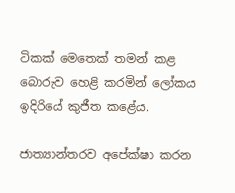ටිකක් මෙතෙක් තමන් කළ බොරුව හෙළි කරමින් ලෝකය ඉදිරියේ කුජීත කළේය.

ජාත්‍යාන්තරව අපේක්ෂා කරන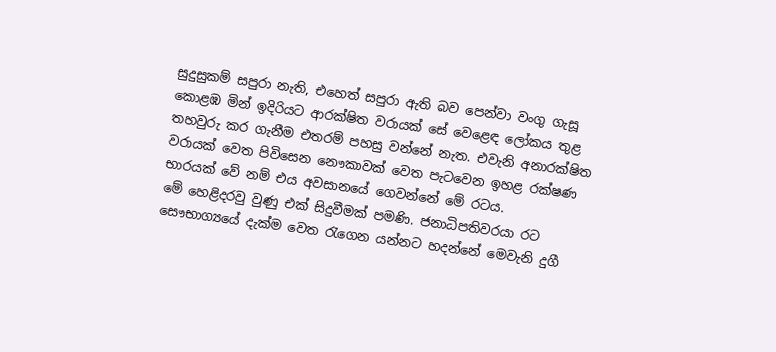සුදුසුකම් සපුරා නැති, එහෙත් සපුරා ඇති බව පෙන්වා වංගු ගැසූ කොළඹ මින් ඉදිරියට ආරක්ෂිත වරායක් සේ වෙළෙඳ ලෝකය තුළ තහවුරු කර ගැනීම එතරම් පහසු වන්නේ නැත. එවැනි අනාරක්ෂිත වරායක් වෙත පිවිසෙන නෞකාවක් වෙත පැටවෙන ඉහළ රක්ෂණ භාරයක් වේ නම් එය අවසානයේ ගෙවන්නේ මේ රටය.
මේ හෙළිදරවු වුණු එක් සිදුවීමක් පමණි. ජනාධිපතිවරයා රට සෞභාග්‍යයේ දැක්ම වෙත රැගෙන යන්නට හදන්නේ මෙවැනි දුගී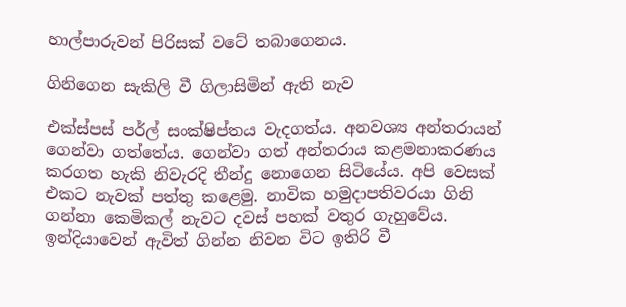හාල්පාරුවන් පිරිසක් වටේ තබාගෙනය.

ගිනිගෙන සැකිලි වී ගිලාසිමින් ඇති නැව

එක්ස්පස් පර්ල් සංක්ෂිප්තය වැදගත්ය. අනවශ්‍ය අන්තරායන් ගෙන්වා ගත්තේය. ගෙන්වා ගත් අන්තරාය කළමනාකරණය කරගත හැකි නිවැරදි තීන්දු නොගෙන සිටියේය. අපි වෙසක් එකට නැවක් පත්තු කළෙමු. නාවික හමුදාපතිවරයා ගිනි ගන්නා කෙමිකල් නැවට දවස් පහක් වතුර ගැහුවේය. ඉන්දියාවෙන් ඇවිත් ගින්න නිවන විට ඉතිරි වී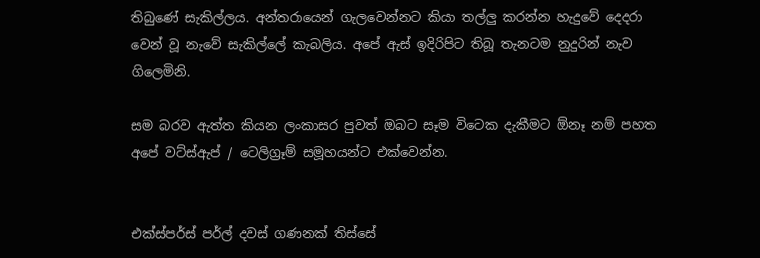තිබුණේ සැකිල්ලය. අන්තරායෙන් ගැලවෙන්නට කියා තල්ලු කරන්න හැදුවේ දෙදරා වෙන් වූ නැවේ සැකිල්ලේ කැබලිය. අපේ ඇස් ඉදිරිපිට තිබූ තැනටම නුදුරින් නැව ගිලෙමිනි.

සම බරව ඇත්ත කියන ලංකාසර පුවත් ඔබට සෑම විටෙක දැකීමට ඕනෑ නම් පහත අපේ වට්ස්ඇප් / ටෙලිග්‍රෑම් සමූහයන්ට එක්වෙන්න.


එක්ස්පර්ස් පර්ල් දවස් ගණනක් තිස්සේ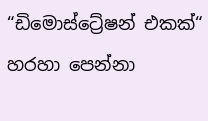“ඩිමොස්ට්‍රේෂන් එකක්“ හරහා පෙන්නා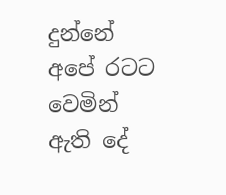දුන්නේ අපේ රටට වෙමින් ඇති දේ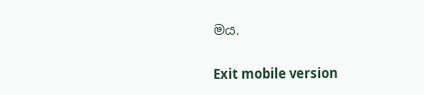මය.

Exit mobile version